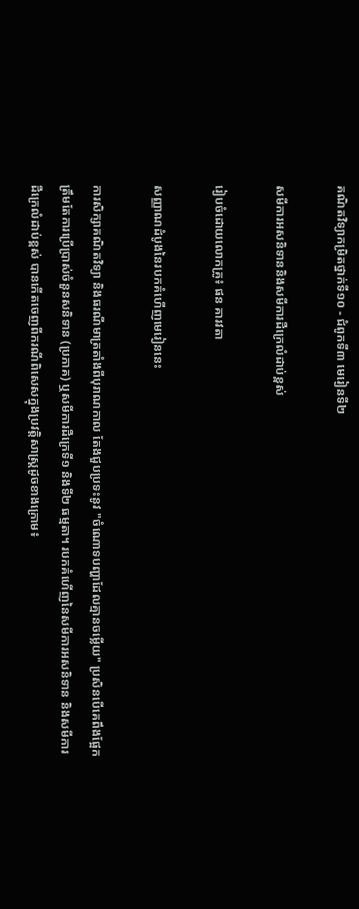គណិតវិទ្យាកម្រិតថ្នាក់ទី១០ - ជំពូកទី៣ មេរៀនទី២

សមីការអសនិទាននិងសមីការដឺក្រេលំដាប់ខ្ពស់

រៀបចំដោយលោកគ្រូ៖ ផន គារវតា

សញ្ញាណដំបូងនៃរបកគំហើញមេរៀននេះ

ការសិក្សាគណិតវិទ្យា និងធរណីមាត្រតាំងពីបុរាណកាល តែងជួបប្រទះនូវ "ចំណោទបញ្ហាដែលគ្មានចម្លើយ" ប្រសិនបើគេពឹងផ្អែកត្រឹមតែការប្រើប្រាស់ចំនួនសនិទាន (ប្រភាគ) ឬសមីការដឺក្រេទី១ និងទី២ ធម្មតា។ របកគំហើញនៃសមីការអសនិទាន និងសមីការដឺក្រេលំដាប់ខ្ពស់ បានកើតចេញពីករណីពិសេសក្នុងប្រវត្តិសាស្ត្រដូចខាងក្រោម៖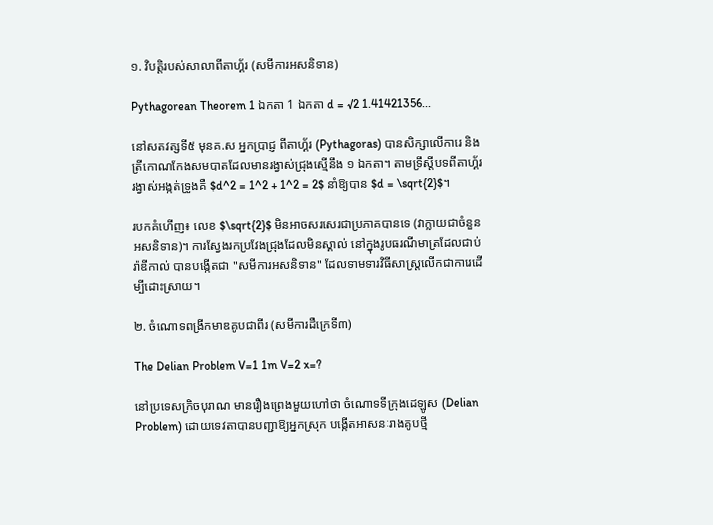១. វិបត្តិរបស់សាលាពីតាហ្គ័រ (សមីការអសនិទាន)

Pythagorean Theorem 1 ឯកតា 1 ឯកតា d = √2 1.41421356...

នៅសតវត្សទី៥ មុនគ.ស អ្នកប្រាជ្ញ ពីតាហ្គ័រ (Pythagoras) បានសិក្សាលើការេ និងត្រីកោណកែងសមបាតដែលមានរង្វាស់ជ្រុងស្មើនឹង ១ ឯកតា។ តាមទ្រឹស្តីបទពីតាហ្គ័រ រង្វាស់អង្កត់ទ្រូងគឺ $d^2 = 1^2 + 1^2 = 2$ នាំឱ្យបាន $d = \sqrt{2}$។

របកគំហើញ៖ លេខ $\sqrt{2}$ មិនអាចសរសេរជាប្រភាគបានទេ (វាក្លាយជាចំនួនអសនិទាន)។ ការស្វែងរកប្រវែងជ្រុងដែលមិនស្គាល់ នៅក្នុងរូបធរណីមាត្រដែលជាប់រ៉ាឌីកាល់ បានបង្កើតជា "សមីការអសនិទាន" ដែលទាមទារវិធីសាស្ត្រលើកជាការេដើម្បីដោះស្រាយ។

២. ចំណោទពង្រីកមាឌគូបជាពីរ (សមីការដឺក្រេទី៣)

The Delian Problem V=1 1m V=2 x=?

នៅប្រទេសក្រិចបុរាណ មានរឿងព្រេងមួយហៅថា ចំណោទទីក្រុងដេឡូស (Delian Problem) ដោយទេវតាបានបញ្ជាឱ្យអ្នកស្រុក បង្កើតអាសនៈរាងគូបថ្មី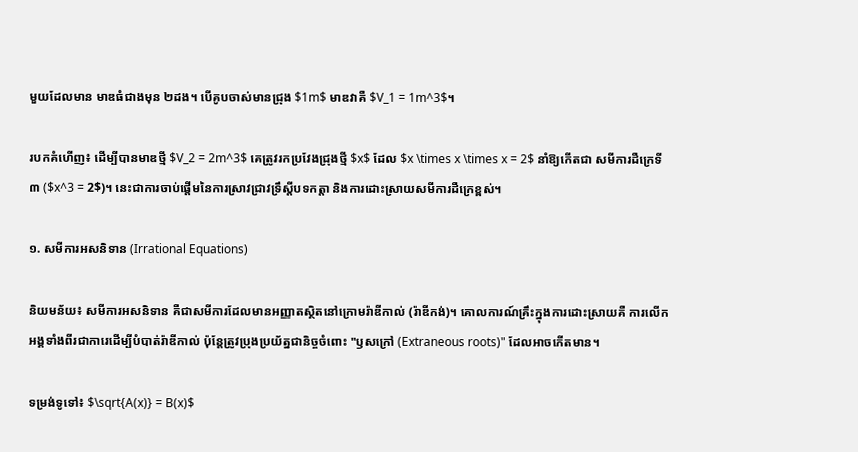មួយដែលមាន មាឌធំជាងមុន ២ដង។ បើគូបចាស់មានជ្រុង $1m$ មាឌវាគឺ $V_1 = 1m^3$។

របកគំហើញ៖ ដើម្បីបានមាឌថ្មី $V_2 = 2m^3$ គេត្រូវរកប្រវែងជ្រុងថ្មី $x$ ដែល $x \times x \times x = 2$ នាំឱ្យកើតជា សមីការដឺក្រេទី៣ ($x^3 = 2$)។ នេះជាការចាប់ផ្តើមនៃការស្រាវជ្រាវទ្រឹស្តីបទកត្តា និងការដោះស្រាយសមីការដឺក្រេខ្ពស់។

១. សមីការអសនិទាន (Irrational Equations)

និយមន័យ៖ សមីការអសនិទាន គឺជាសមីការដែលមានអញ្ញាតស្ថិតនៅក្រោមរ៉ាឌីកាល់ (រ៉ាឌីកង់)។ គោលការណ៍គ្រឹះក្នុងការដោះស្រាយគឺ ការលើកអង្គទាំងពីរជាការេដើម្បីបំបាត់រ៉ាឌីកាល់ ប៉ុន្តែត្រូវប្រុងប្រយ័ត្នជានិច្ចចំពោះ "ឫសក្រៅ (Extraneous roots)" ដែលអាចកើតមាន។

ទម្រង់ទូទៅ៖ $\sqrt{A(x)} = B(x)$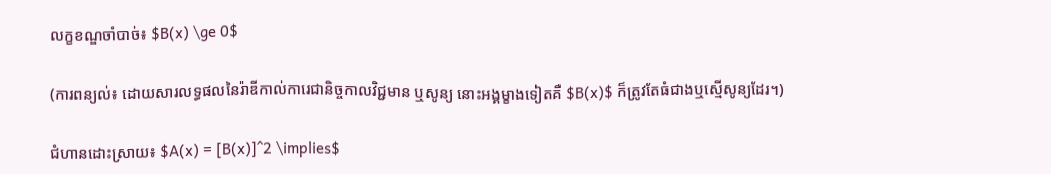លក្ខខណ្ឌចាំបាច់៖ $B(x) \ge 0$

(ការពន្យល់៖ ដោយសារលទ្ធផលនៃរ៉ាឌីកាល់ការេជានិច្ចកាលវិជ្ជមាន ឬសូន្យ នោះអង្គម្ខាងទៀតគឺ $B(x)$ ក៏ត្រូវតែធំជាងឬស្មើសូន្យដែរ។)

ជំហានដោះស្រាយ៖ $A(x) = [B(x)]^2 \implies$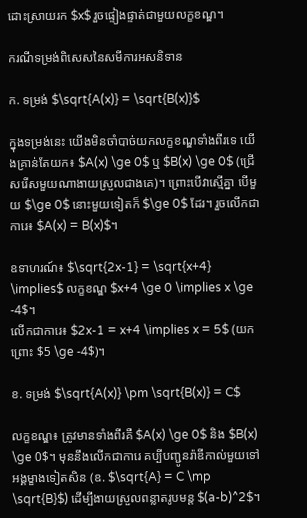ដោះស្រាយរក $x$ រួចផ្ទៀងផ្ទាត់ជាមួយលក្ខខណ្ឌ។

ករណីទម្រង់ពិសេសនៃសមីការអសនិទាន

ក. ទម្រង់ $\sqrt{A(x)} = \sqrt{B(x)}$

ក្នុងទម្រង់នេះ យើងមិនចាំបាច់យកលក្ខខណ្ឌទាំងពីរទេ យើងគ្រាន់តែយក៖ $A(x) \ge 0$ ឬ $B(x) \ge 0$ (ជ្រើសរើសមួយណាងាយស្រួលជាងគេ)។ ព្រោះបើវាស្មើគ្នា បើមួយ $\ge 0$ នោះមួយទៀតក៏ $\ge 0$ ដែរ។ រួចលើកជាការេ៖ $A(x) = B(x)$។

ឧទាហរណ៍៖ $\sqrt{2x-1} = \sqrt{x+4} \implies$ លក្ខខណ្ឌ $x+4 \ge 0 \implies x \ge -4$។
លើកជាការេ៖ $2x-1 = x+4 \implies x = 5$ (យក ព្រោះ $5 \ge -4$)។

ខ. ទម្រង់ $\sqrt{A(x)} \pm \sqrt{B(x)} = C$

លក្ខខណ្ឌ៖ ត្រូវមានទាំងពីរគឺ $A(x) \ge 0$ និង $B(x) \ge 0$។ មុននឹងលើកជាការេ គប្បីបញ្ជូនរ៉ាឌីកាល់មួយទៅអង្គម្ខាងទៀតសិន (ឧ. $\sqrt{A} = C \mp \sqrt{B}$) ដើម្បីងាយស្រួលពន្លាតរូបមន្ត $(a-b)^2$។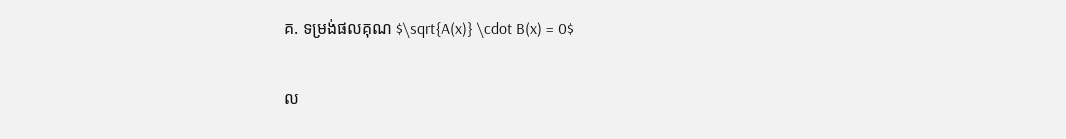គ. ទម្រង់ផលគុណ $\sqrt{A(x)} \cdot B(x) = 0$

ល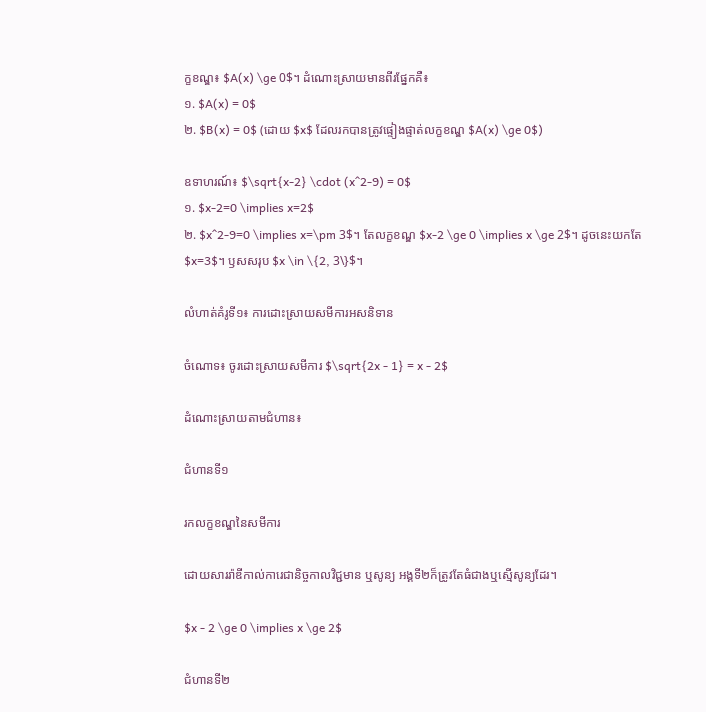ក្ខខណ្ឌ៖ $A(x) \ge 0$។ ដំណោះស្រាយមានពីរផ្នែកគឺ៖
១. $A(x) = 0$
២. $B(x) = 0$ (ដោយ $x$ ដែលរកបានត្រូវផ្ទៀងផ្ទាត់លក្ខខណ្ឌ $A(x) \ge 0$)

ឧទាហរណ៍៖ $\sqrt{x-2} \cdot (x^2-9) = 0$
១. $x-2=0 \implies x=2$
២. $x^2-9=0 \implies x=\pm 3$។ តែលក្ខខណ្ឌ $x-2 \ge 0 \implies x \ge 2$។ ដូចនេះយកតែ $x=3$។ ឫសសរុប $x \in \{2, 3\}$។

លំហាត់គំរូទី១៖ ការដោះស្រាយសមីការអសនិទាន

ចំណោទ៖ ចូរដោះស្រាយសមីការ $\sqrt{2x - 1} = x - 2$

ដំណោះស្រាយតាមជំហាន៖

ជំហានទី១

រកលក្ខខណ្ឌនៃសមីការ

ដោយសាររ៉ាឌីកាល់ការេជានិច្ចកាលវិជ្ជមាន ឬសូន្យ អង្គទី២ក៏ត្រូវតែធំជាងឬស្មើសូន្យដែរ។

$x - 2 \ge 0 \implies x \ge 2$

ជំហានទី២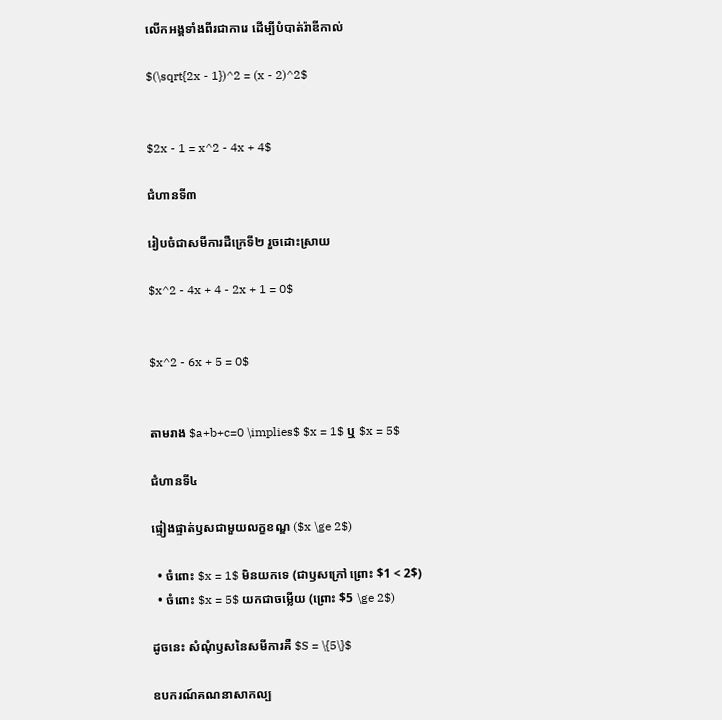លើកអង្គទាំងពីរជាការេ ដើម្បីបំបាត់រ៉ាឌីកាល់

$(\sqrt{2x - 1})^2 = (x - 2)^2$


$2x - 1 = x^2 - 4x + 4$

ជំហានទី៣

រៀបចំជាសមីការដឺក្រេទី២ រួចដោះស្រាយ

$x^2 - 4x + 4 - 2x + 1 = 0$


$x^2 - 6x + 5 = 0$


តាមរាង $a+b+c=0 \implies$ $x = 1$ ឬ $x = 5$

ជំហានទី៤

ផ្ទៀងផ្ទាត់ឫសជាមួយលក្ខខណ្ឌ ($x \ge 2$)

  • ចំពោះ $x = 1$ មិនយកទេ (ជាឫសក្រៅ ព្រោះ $1 < 2$)
  • ចំពោះ $x = 5$ យកជាចម្លើយ (ព្រោះ $5 \ge 2$)

ដូចនេះ សំណុំឫសនៃសមីការគឺ $S = \{5\}$

ឧបករណ៍គណនាសាកល្ប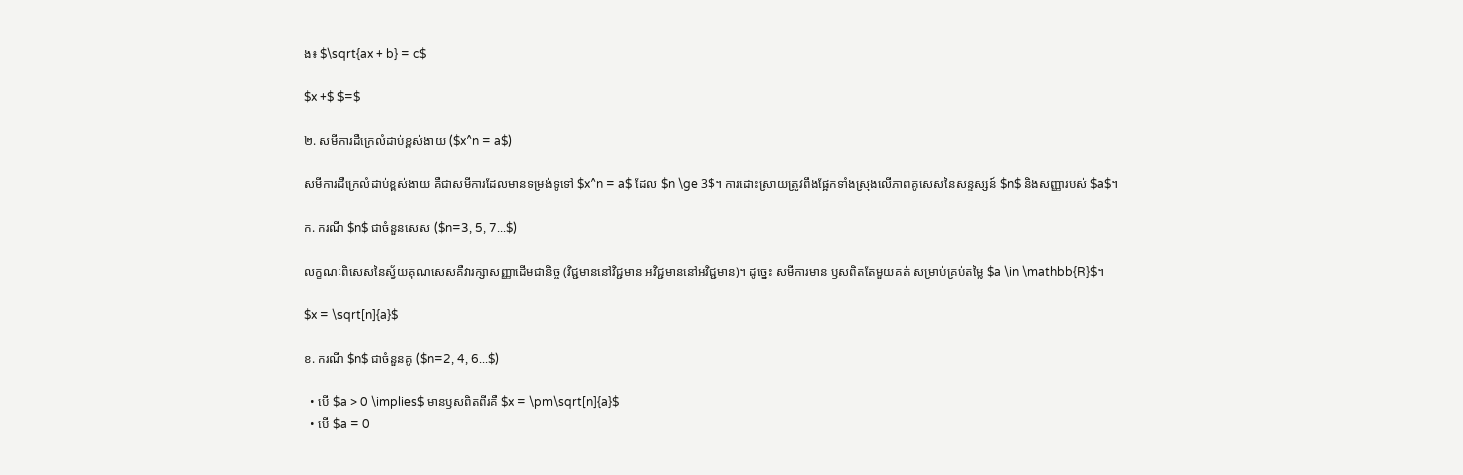ង៖ $\sqrt{ax + b} = c$

$x +$ $=$

២. សមីការដឺក្រេលំដាប់ខ្ពស់ងាយ ($x^n = a$)

សមីការដឺក្រេលំដាប់ខ្ពស់ងាយ គឺជាសមីការដែលមានទម្រង់ទូទៅ $x^n = a$ ដែល $n \ge 3$។ ការដោះស្រាយត្រូវពឹងផ្អែកទាំងស្រុងលើភាពគូសេសនៃសន្ទស្សន៍ $n$ និងសញ្ញារបស់ $a$។

ក. ករណី $n$ ជាចំនួនសេស ($n=3, 5, 7...$)

លក្ខណៈពិសេសនៃស្វ័យគុណសេសគឺវារក្សាសញ្ញាដើមជានិច្ច (វិជ្ជមាននៅវិជ្ជមាន អវិជ្ជមាននៅអវិជ្ជមាន)។ ដូច្នេះ សមីការមាន ឫសពិតតែមួយគត់ សម្រាប់គ្រប់តម្លៃ $a \in \mathbb{R}$។

$x = \sqrt[n]{a}$

ខ. ករណី $n$ ជាចំនួនគូ ($n=2, 4, 6...$)

  • បើ $a > 0 \implies$ មានឫសពិតពីរគឺ $x = \pm\sqrt[n]{a}$
  • បើ $a = 0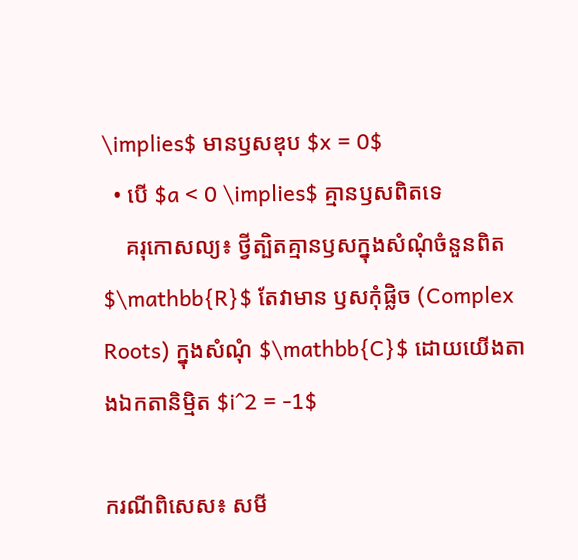\implies$ មានឫសឌុប $x = 0$
  • បើ $a < 0 \implies$ គ្មានឫសពិតទេ
    គរុកោសល្យ៖ ថ្វីត្បិតគ្មានឫសក្នុងសំណុំចំនួនពិត $\mathbb{R}$ តែវាមាន ឫសកុំផ្លិច (Complex Roots) ក្នុងសំណុំ $\mathbb{C}$ ដោយយើងតាងឯកតានិម្មិត $i^2 = -1$

ករណីពិសេស៖ សមី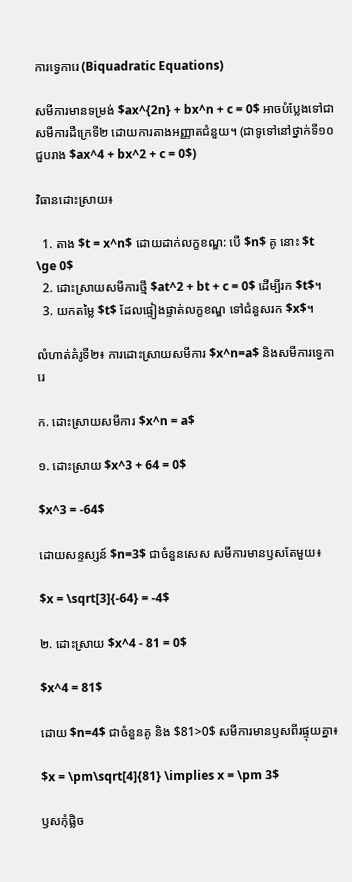ការទ្វេការេ (Biquadratic Equations)

សមីការមានទម្រង់ $ax^{2n} + bx^n + c = 0$ អាចបំប្លែងទៅជាសមីការដឺក្រេទី២ ដោយការតាងអញ្ញាតជំនួយ។ (ជាទូទៅនៅថ្នាក់ទី១០ ជួបរាង $ax^4 + bx^2 + c = 0$)

វិធានដោះស្រាយ៖

  1. តាង $t = x^n$ ដោយដាក់លក្ខខណ្ឌ: បើ $n$ គូ នោះ $t \ge 0$
  2. ដោះស្រាយសមីការថ្មី $at^2 + bt + c = 0$ ដើម្បីរក $t$។
  3. យកតម្លៃ $t$ ដែលផ្ទៀងផ្ទាត់លក្ខខណ្ឌ ទៅជំនួសរក $x$។

លំហាត់គំរូទី២៖ ការដោះស្រាយសមីការ $x^n=a$ និងសមីការទ្វេការេ

ក. ដោះស្រាយសមីការ $x^n = a$

១. ដោះស្រាយ $x^3 + 64 = 0$

$x^3 = -64$

ដោយសន្ទស្សន៍ $n=3$ ជាចំនួនសេស សមីការមានឫសតែមួយ៖

$x = \sqrt[3]{-64} = -4$

២. ដោះស្រាយ $x^4 - 81 = 0$

$x^4 = 81$

ដោយ $n=4$ ជាចំនួនគូ និង $81>0$ សមីការមានឫសពីរផ្ទុយគ្នា៖

$x = \pm\sqrt[4]{81} \implies x = \pm 3$

ឫសកុំផ្លិច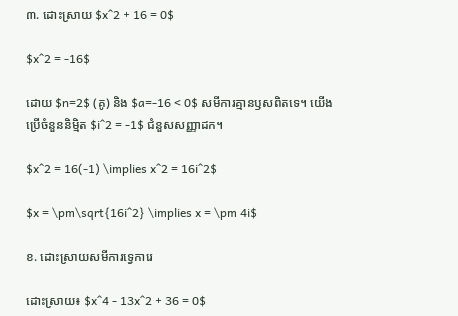៣. ដោះស្រាយ $x^2 + 16 = 0$

$x^2 = -16$

ដោយ $n=2$ (គូ) និង $a=-16 < 0$ សមីការគ្មានឫសពិតទេ។ យើងប្រើចំនួននិម្មិត $i^2 = -1$ ជំនួសសញ្ញាដក។

$x^2 = 16(-1) \implies x^2 = 16i^2$

$x = \pm\sqrt{16i^2} \implies x = \pm 4i$

ខ. ដោះស្រាយសមីការទ្វេការេ

ដោះស្រាយ៖ $x^4 - 13x^2 + 36 = 0$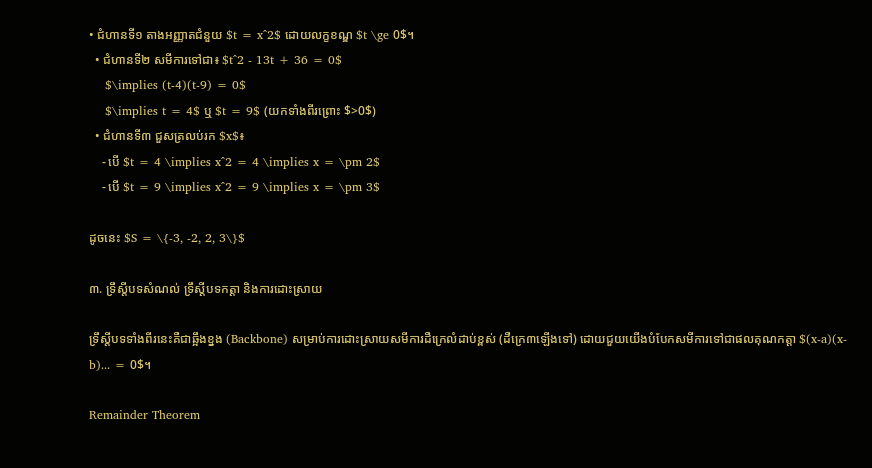• ជំហានទី១ តាងអញ្ញាតជំនួយ $t = x^2$ ដោយលក្ខខណ្ឌ $t \ge 0$។
  • ជំហានទី២ សមីការទៅជា៖ $t^2 - 13t + 36 = 0$
    $\implies (t-4)(t-9) = 0$
    $\implies t = 4$ ឬ $t = 9$ (យកទាំងពីរព្រោះ $>0$)
  • ជំហានទី៣ ជួសត្រលប់រក $x$៖
    - បើ $t = 4 \implies x^2 = 4 \implies x = \pm 2$
    - បើ $t = 9 \implies x^2 = 9 \implies x = \pm 3$

ដូចនេះ $S = \{-3, -2, 2, 3\}$

៣. ទ្រឹស្តីបទសំណល់ ទ្រឹស្តីបទកត្តា និងការដោះស្រាយ

ទ្រឹស្តីបទទាំងពីរនេះគឺជាឆ្អឹងខ្នង (Backbone) សម្រាប់ការដោះស្រាយសមីការដឺក្រេលំដាប់ខ្ពស់ (ដឺក្រេ៣ឡើងទៅ) ដោយជួយយើងបំបែកសមីការទៅជាផលគុណកត្តា $(x-a)(x-b)... = 0$។

Remainder Theorem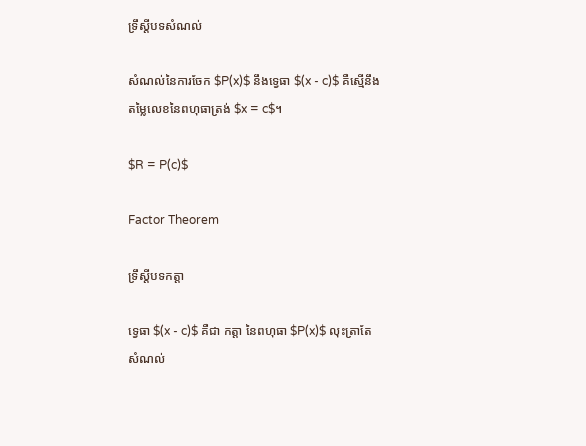ទ្រឹស្តីបទសំណល់

សំណល់នៃការចែក $P(x)$ នឹងទ្វេធា $(x - c)$ គឺស្មើនឹងតម្លៃលេខនៃពហុធាត្រង់ $x = c$។

$R = P(c)$

Factor Theorem

ទ្រឹស្តីបទកត្តា

ទ្វេធា $(x - c)$ គឺជា កត្តា នៃពហុធា $P(x)$ លុះត្រាតែ សំណល់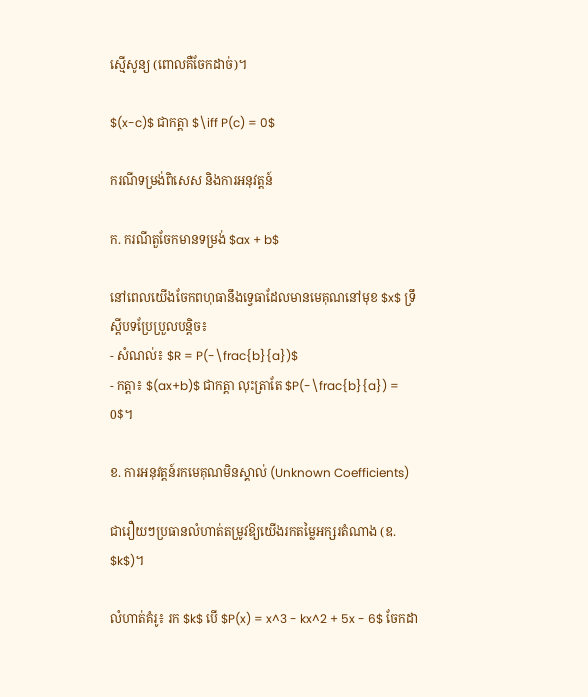ស្មើសូន្យ (ពោលគឺចែកដាច់)។

$(x-c)$ ជាកត្តា $\iff P(c) = 0$

ករណីទម្រង់ពិសេស និងការអនុវត្តន៍

ក. ករណីតួចែកមានទម្រង់ $ax + b$

នៅពេលយើងចែកពហុធានឹងទ្វេធាដែលមានមេគុណនៅមុខ $x$ ទ្រឹស្តីបទប្រែប្រួលបន្តិច៖
- សំណល់៖ $R = P(-\frac{b}{a})$
- កត្តា៖ $(ax+b)$ ជាកត្តា លុះត្រាតែ $P(-\frac{b}{a}) = 0$។

ខ. ការអនុវត្តន៍រកមេគុណមិនស្គាល់ (Unknown Coefficients)

ជារឿយៗប្រធានលំហាត់តម្រូវឱ្យយើងរកតម្លៃអក្សរតំណាង (ឧ. $k$)។

លំហាត់គំរូ៖ រក $k$ បើ $P(x) = x^3 - kx^2 + 5x - 6$ ចែកដា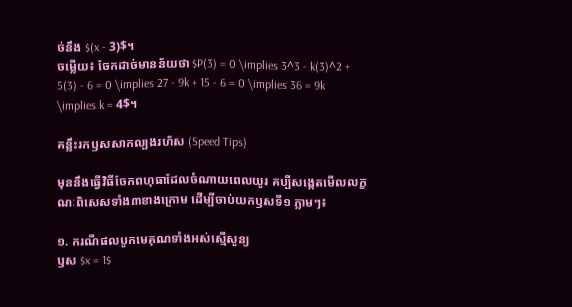ច់នឹង $(x - 3)$។
ចម្លើយ៖ ចែកដាច់មានន័យថា $P(3) = 0 \implies 3^3 - k(3)^2 + 5(3) - 6 = 0 \implies 27 - 9k + 15 - 6 = 0 \implies 36 = 9k \implies k = 4$។

គន្លឹះរកឫសសាកល្បងរហ័ស (Speed Tips)

មុននឹងធ្វើវិធីចែកពហុធាដែលចំណាយពេលយូរ គប្បីសង្កេតមើលលក្ខណៈពិសេសទាំង៣ខាងក្រោម ដើម្បីចាប់យកឫសទី១ ភ្លាមៗ៖

១. ករណីផលបូកមេគុណទាំងអស់ស្មើសូន្យ
ឫស $x = 1$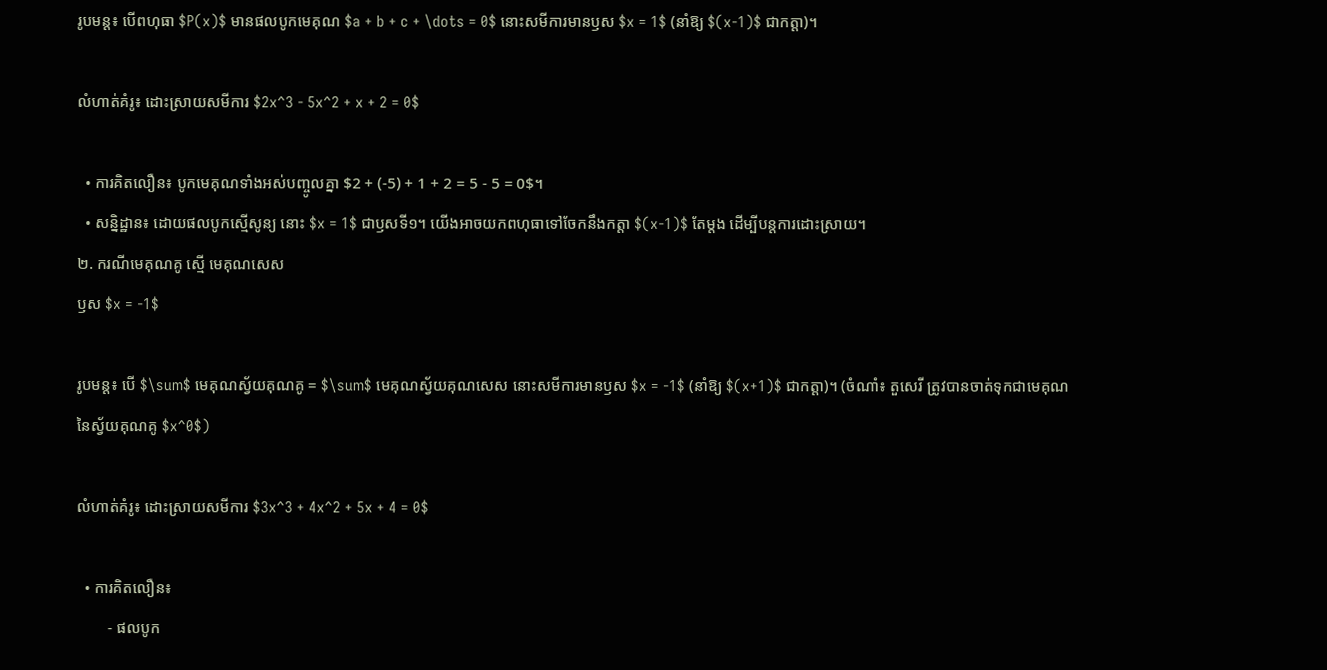រូបមន្ត៖ បើពហុធា $P(x)$ មានផលបូកមេគុណ $a + b + c + \dots = 0$ នោះសមីការមានឫស $x = 1$ (នាំឱ្យ $(x-1)$ ជាកត្តា)។

លំហាត់គំរូ៖ ដោះស្រាយសមីការ $2x^3 - 5x^2 + x + 2 = 0$

  • ការគិតលឿន៖ បូកមេគុណទាំងអស់បញ្ចូលគ្នា $2 + (-5) + 1 + 2 = 5 - 5 = 0$។
  • សន្និដ្ឋាន៖ ដោយផលបូកស្មើសូន្យ នោះ $x = 1$ ជាឫសទី១។ យើងអាចយកពហុធាទៅចែកនឹងកត្តា $(x-1)$ តែម្តង ដើម្បីបន្តការដោះស្រាយ។
២. ករណីមេគុណគូ ស្មើ មេគុណសេស
ឫស $x = -1$

រូបមន្ត៖ បើ $\sum$ មេគុណស្វ័យគុណគូ = $\sum$ មេគុណស្វ័យគុណសេស នោះសមីការមានឫស $x = -1$ (នាំឱ្យ $(x+1)$ ជាកត្តា)។ (ចំណាំ៖ តួសេរី ត្រូវបានចាត់ទុកជាមេគុណនៃស្វ័យគុណគូ $x^0$)

លំហាត់គំរូ៖ ដោះស្រាយសមីការ $3x^3 + 4x^2 + 5x + 4 = 0$

  • ការគិតលឿន៖
        - ផលបូក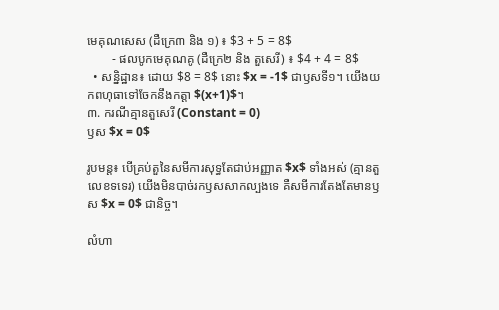មេគុណសេស (ដឺក្រេ៣ និង ១) ៖ $3 + 5 = 8$
        - ផលបូកមេគុណគូ (ដឺក្រេ២ និង តួសេរី) ៖ $4 + 4 = 8$
  • សន្និដ្ឋាន៖ ដោយ $8 = 8$ នោះ $x = -1$ ជាឫសទី១។ យើងយកពហុធាទៅចែកនឹងកត្តា $(x+1)$។
៣. ករណីគ្មានតួសេរី (Constant = 0)
ឫស $x = 0$

រូបមន្ត៖ បើគ្រប់តួនៃសមីការសុទ្ធតែជាប់អញ្ញាត $x$ ទាំងអស់ (គ្មានតួលេខទទេរ) យើងមិនបាច់រកឫសសាកល្បងទេ គឺសមីការតែងតែមានឫស $x = 0$ ជានិច្ច។

លំហា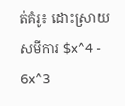ត់គំរូ៖ ដោះស្រាយសមីការ $x^4 - 6x^3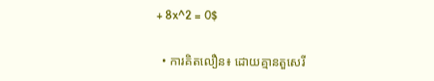+ 8x^2 = 0$

  • ការគិតលឿន៖ ដោយគ្មានតួសេរី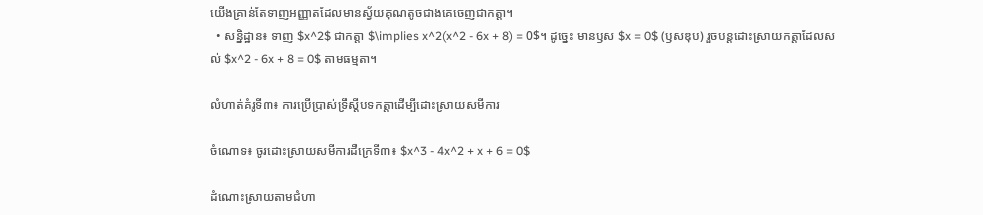យើងគ្រាន់តែទាញអញ្ញាតដែលមានស្វ័យគុណតូចជាងគេចេញជាកត្តា។
  • សន្និដ្ឋាន៖ ទាញ $x^2$ ជាកត្តា $\implies x^2(x^2 - 6x + 8) = 0$។ ដូច្នេះ មានឫស $x = 0$ (ឫសឌុប) រួចបន្តដោះស្រាយកត្តាដែលសល់ $x^2 - 6x + 8 = 0$ តាមធម្មតា។

លំហាត់គំរូទី៣៖ ការប្រើប្រាស់ទ្រឹស្តីបទកត្តាដើម្បីដោះស្រាយសមីការ

ចំណោទ៖ ចូរដោះស្រាយសមីការដឺក្រេទី៣៖ $x^3 - 4x^2 + x + 6 = 0$

ដំណោះស្រាយតាមជំហា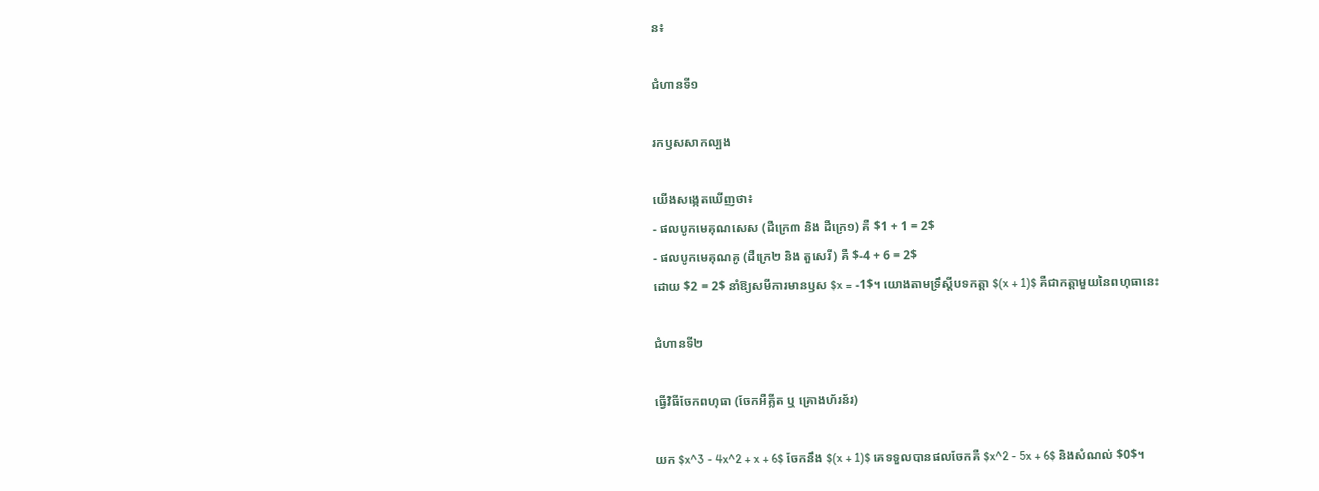ន៖

ជំហានទី១

រកឫសសាកល្បង

យើងសង្កេតឃើញថា៖
- ផលបូកមេគុណសេស (ដឺក្រេ៣ និង ដឺក្រេ១) គឺ $1 + 1 = 2$
- ផលបូកមេគុណគូ (ដឺក្រេ២ និង តួសេរី) គឺ $-4 + 6 = 2$
ដោយ $2 = 2$ នាំឱ្យសមីការមានឫស $x = -1$។ យោងតាមទ្រឹស្តីបទកត្តា $(x + 1)$ គឺជាកត្តាមួយនៃពហុធានេះ

ជំហានទី២

ធ្វើវិធីចែកពហុធា (ចែកអឺគ្លីត ឬ គ្រោងហ័រន័រ)

យក $x^3 - 4x^2 + x + 6$ ចែកនឹង $(x + 1)$ គេទទួលបានផលចែកគឺ $x^2 - 5x + 6$ និងសំណល់ $0$។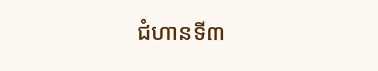ជំហានទី៣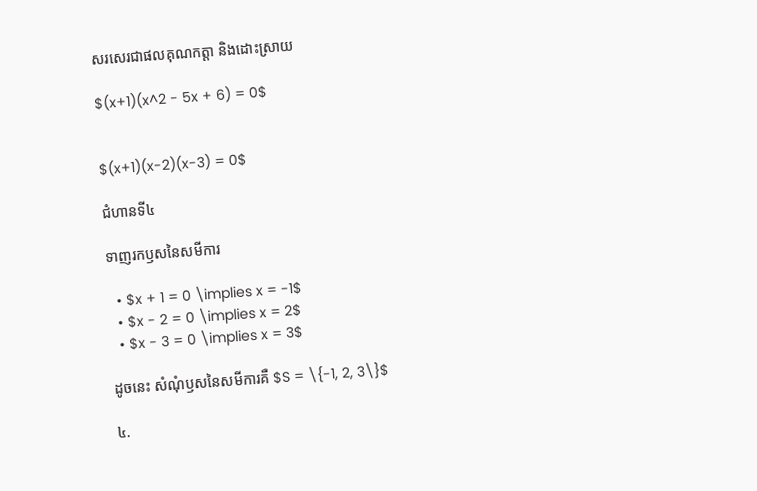សរសេរជាផលគុណកត្តា និងដោះស្រាយ

$(x+1)(x^2 - 5x + 6) = 0$


$(x+1)(x-2)(x-3) = 0$

ជំហានទី៤

ទាញរកឫសនៃសមីការ

  • $x + 1 = 0 \implies x = -1$
  • $x - 2 = 0 \implies x = 2$
  • $x - 3 = 0 \implies x = 3$

ដូចនេះ សំណុំឫសនៃសមីការគឺ $S = \{-1, 2, 3\}$

៤.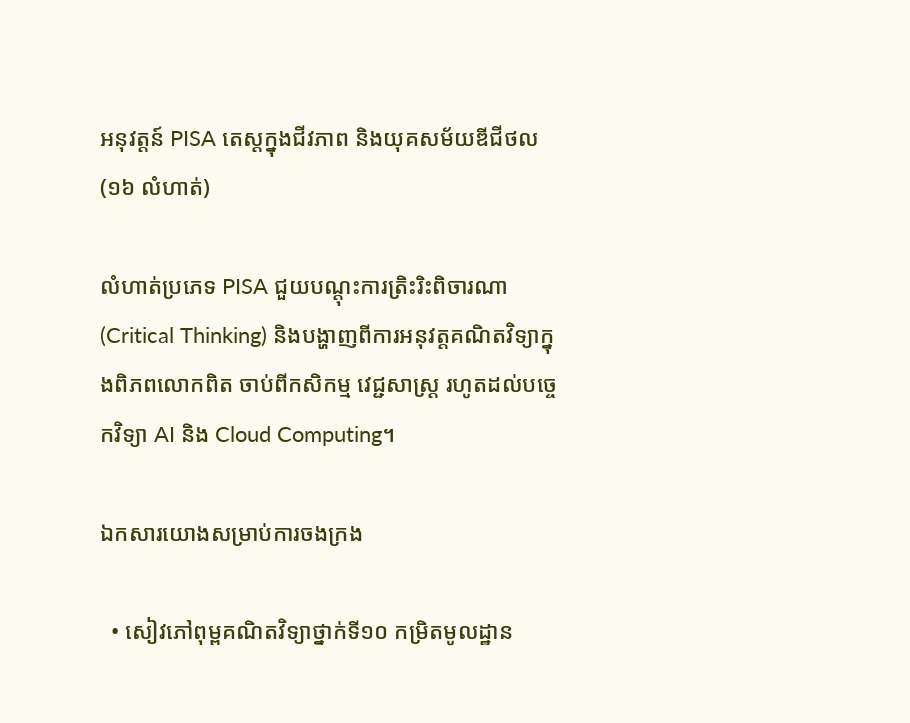អនុវត្តន៍ PISA តេស្តក្នុងជីវភាព និងយុគសម័យឌីជីថល (១៦ លំហាត់)

លំហាត់ប្រភេទ PISA ជួយបណ្តុះការត្រិះរិះពិចារណា (Critical Thinking) និងបង្ហាញពីការអនុវត្តគណិតវិទ្យាក្នុងពិភពលោកពិត ចាប់ពីកសិកម្ម វេជ្ជសាស្ត្រ រហូតដល់បច្ចេកវិទ្យា AI និង Cloud Computing។

ឯកសារយោងសម្រាប់ការចងក្រង

  • សៀវភៅពុម្ពគណិតវិទ្យាថ្នាក់ទី១០ កម្រិតមូលដ្ឋាន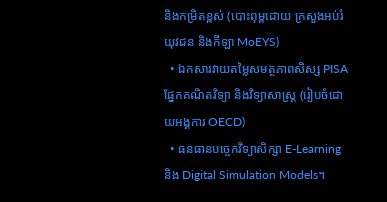និងកម្រិតខ្ពស់ (បោះពុម្ពដោយ ក្រសួងអប់រំ យុវជន និងកីឡា MoEYS)
  • ឯកសារវាយតម្លៃសមត្ថភាពសិស្ស PISA ផ្នែកគណិតវិទ្យា និងវិទ្យាសាស្ត្រ (រៀបចំដោយអង្គការ OECD)
  • ធនធានបច្ចេកវិទ្យាសិក្សា E-Learning និង Digital Simulation Models។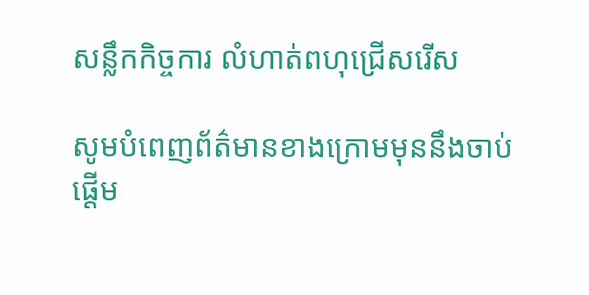សន្លឹកកិច្ចការ លំហាត់ពហុជ្រើសរើស

សូមបំពេញព័ត៌មានខាងក្រោមមុននឹងចាប់ផ្តើម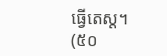ធ្វើតេស្ត។ (៥០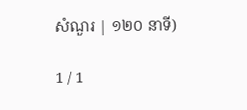សំណួរ | ១២០ នាទី)

1 / 1